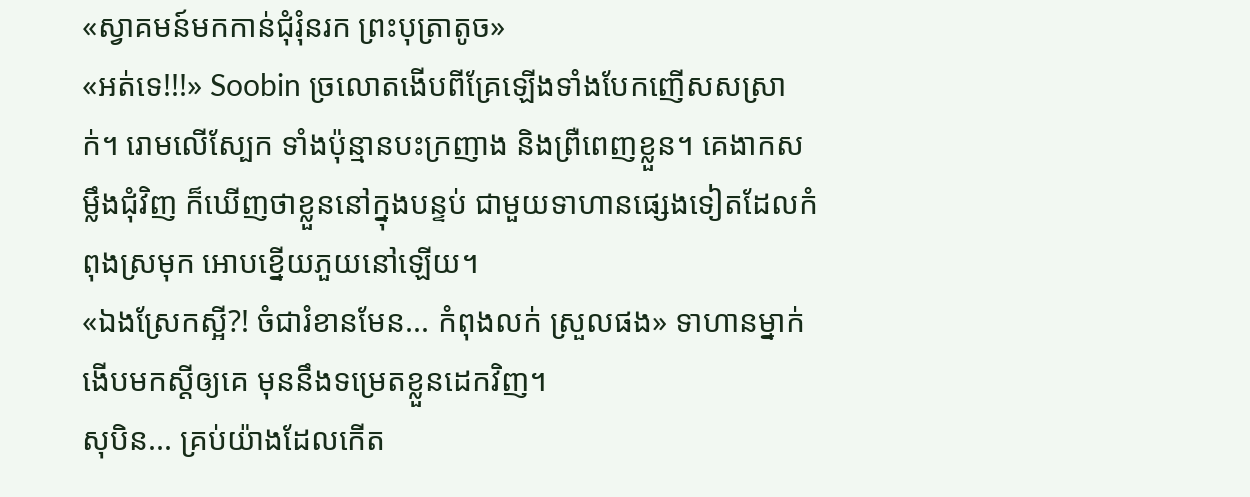«ស្វាគមន៍មកកាន់ជុំរុំនរក ព្រះបុត្រាតូច»
«អត់ទេ!!!» Soobin ច្រលោតងើបពីគ្រែឡើងទាំងបែកញើសសស្រាក់។ រោមលើស្បែក ទាំងប៉ុន្មានបះក្រញាង និងព្រឺពេញខ្លួន។ គេងាកសម្លឹងជុំវិញ ក៏ឃើញថាខ្លួននៅក្នុងបន្ទប់ ជាមួយទាហានផ្សេងទៀតដែលកំពុងស្រមុក អោបខ្នើយភួយនៅឡើយ។
«ឯងស្រែកស្អី?! ចំជារំខានមែន... កំពុងលក់ ស្រួលផង» ទាហានម្នាក់ងើបមកស្តីឲ្យគេ មុននឹងទម្រេតខ្លួនដេកវិញ។
សុបិន... គ្រប់យ៉ាងដែលកើត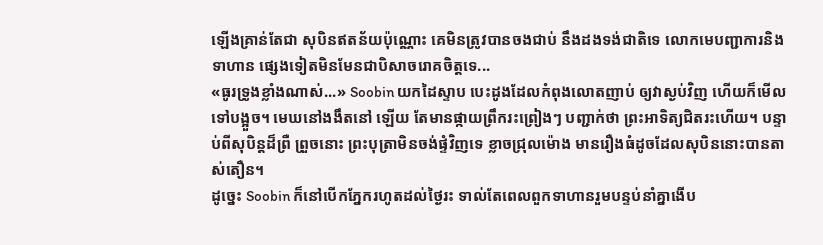ឡើងគ្រាន់តែជា សុបិនឥតន័យប៉ុណ្ណោះ គេមិនត្រូវបានចងជាប់ នឹងដងទង់ជាតិទេ លោកមេបញ្ជាការនិងទាហាន ផ្សេងទៀតមិនមែនជាបិសាចរោគចិត្តទេ...
«ធូរទ្រូងខ្លាំងណាស់...» Soobin យកដៃស្ទាប បេះដូងដែលកំពុងលោតញាប់ ឲ្យវាស្ងប់វិញ ហើយក៏មើលទៅបង្អួច។ មេឃនៅងងឹតនៅ ឡើយ តែមានផ្កាយព្រឹករះព្រៀងៗ បញ្ជាក់ថា ព្រះអាទិត្យជិតរះហើយ។ បន្ទាប់ពីសុបិន្តដ៏ព្រឺ ព្រួចនោះ ព្រះបុត្រាមិនចង់ផ្ទំវិញទេ ខ្លាចជ្រុលម៉ោង មានរឿងធំដូចដែលសុបិននោះបានតាស់តឿន។
ដូច្នេះ Soobin ក៏នៅបើកភ្នែករហូតដល់ថ្ងៃរះ ទាល់តែពេលពួកទាហានរួមបន្ទប់នាំគ្នាងើប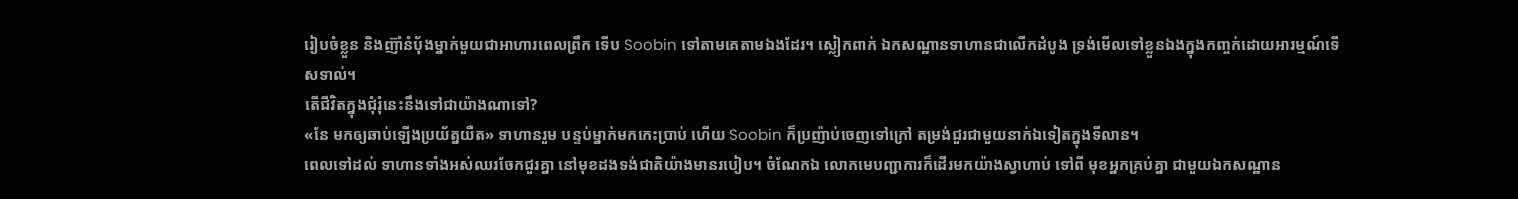រៀបចំខ្លួន និងញ៊ាំនំបុ័ងម្នាក់មួយជាអាហារពេលព្រឹក ទើប Soobin ទៅតាមគេតាមឯងដែរ។ ស្លៀកពាក់ ឯកសណ្ឋានទាហានជាលើកដំបូង ទ្រង់មើលទៅខ្លួនឯងក្នុងកញ្ចក់ដោយអារម្មណ៍ទើសទាល់។
តើជីវិតក្នុងជុំរុំនេះនឹងទៅជាយ៉ាងណាទៅ?
«នែ មកឲ្យឆាប់ឡើងប្រយ័ត្នយឺត» ទាហានរួម បន្ទប់ម្នាក់មកកេះប្រាប់ ហើយ Soobin ក៏ប្រញ៉ាប់ចេញទៅក្រៅ តម្រង់ជួរជាមួយនាក់ឯទៀតក្នុងទីលាន។
ពេលទៅដល់ ទាហានទាំងអស់ឈរចែកជួរគ្នា នៅមុខដងទង់ជាតិយ៉ាងមានរបៀប។ ចំណែកឯ លោកមេបញ្ជាការក៏ដើរមកយ៉ាងស្វាហាប់ ទៅពី មុខអ្នកគ្រប់គ្នា ជាមួយឯកសណ្ឋាន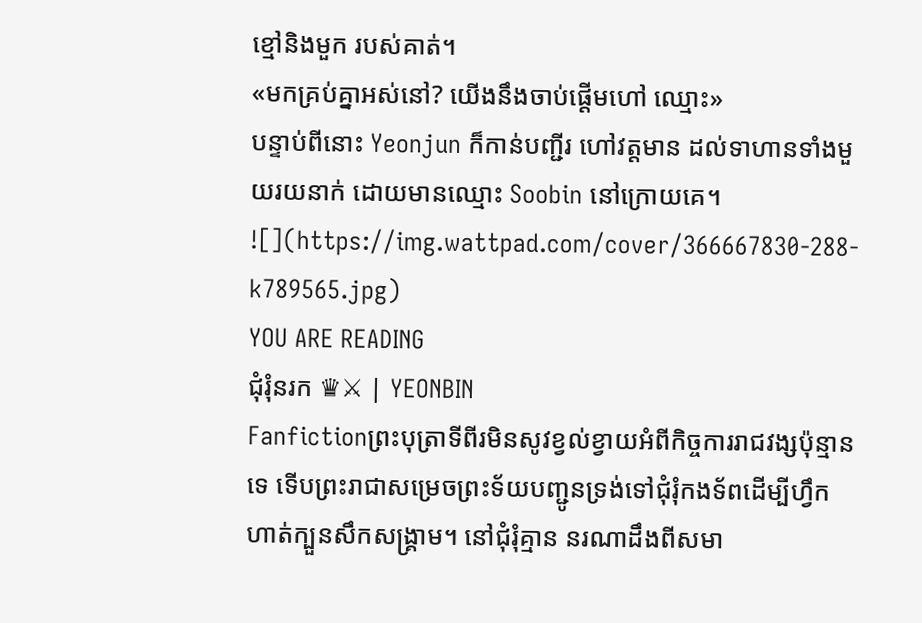ខ្មៅនិងមួក របស់គាត់។
«មកគ្រប់គ្នាអស់នៅ? យើងនឹងចាប់ផ្តើមហៅ ឈ្មោះ»
បន្ទាប់ពីនោះ Yeonjun ក៏កាន់បញ្ជីរ ហៅវត្តមាន ដល់ទាហានទាំងមួយរយនាក់ ដោយមានឈ្មោះ Soobin នៅក្រោយគេ។
![](https://img.wattpad.com/cover/366667830-288-k789565.jpg)
YOU ARE READING
ជុំរុំនរក ♛⚔ | YEONBIN
Fanfictionព្រះបុត្រាទីពីរមិនសូវខ្វល់ខ្វាយអំពីកិច្ចការរាជវង្សប៉ុន្មានទេ ទើបព្រះរាជាសម្រេចព្រះទ័យបញ្ជូនទ្រង់ទៅជុំរុំកងទ័ពដើម្បីហ្វឹកហាត់ក្បួនសឹកសង្គ្រាម។ នៅជុំរុំគ្មាន នរណាដឹងពីសមា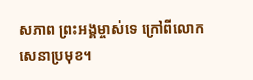សភាព ព្រះអង្គម្ចាស់ទេ ក្រៅពីលោកសេនាប្រមុខ។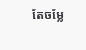តែចម្លែ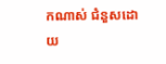កណាស់ ជំនួសដោយ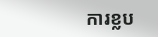ការខ្លប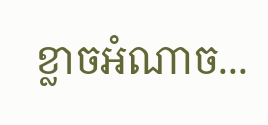ខ្លាចអំណាច...